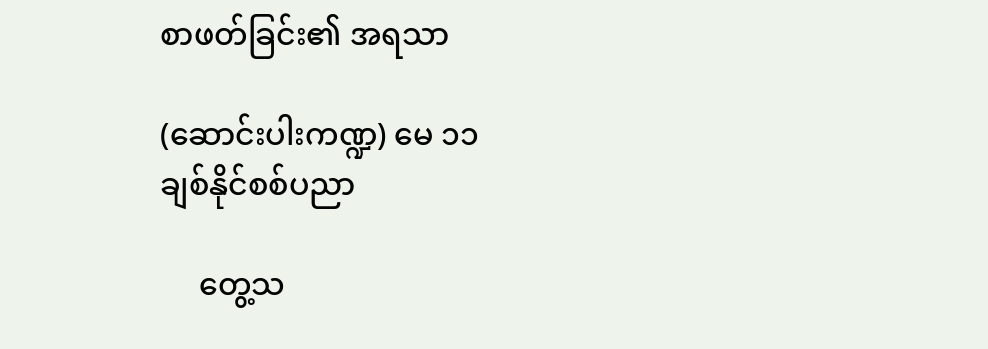စာဖတ်ခြင်း၏ အရသာ

(ဆောင်းပါးကဏ္ဍ) မေ ၁၁
ချစ်နိုင်စစ်ပညာ

     တွေ့သ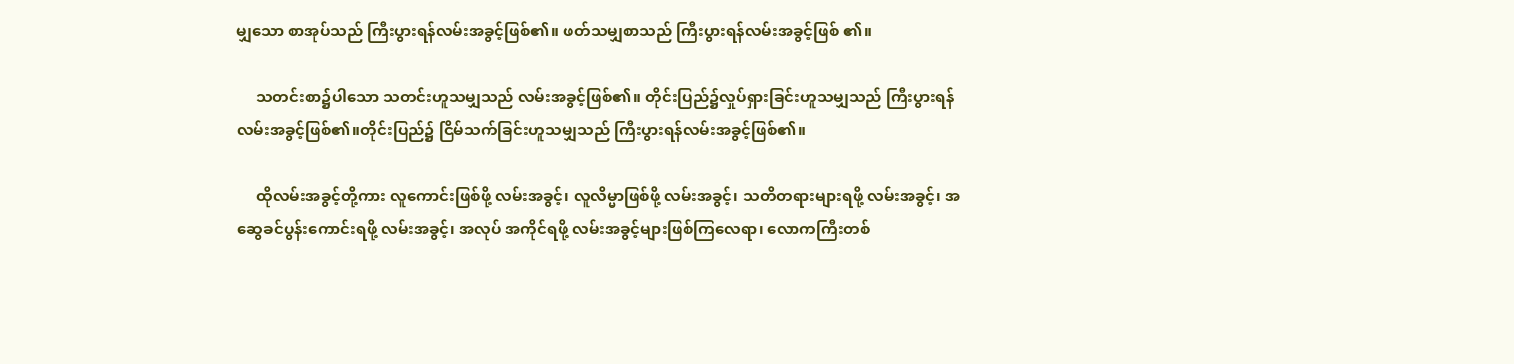မျှသော စာအုပ်သည် ကြီးပွားရန်လမ်းအခွင့်ဖြစ်၏။ ဖတ်သမျှစာသည် ကြီးပွားရန်လမ်းအခွင့်ဖြစ် ၏။

     သတင်းစာ၌ပါသော သတင်းဟူသမျှသည် လမ်းအခွင့်ဖြစ်၏။ တိုင်းပြည်၌လှုပ်ရှားခြင်းဟူသမျှသည် ကြီးပွားရန် လမ်းအခွင့်ဖြစ်၏။တိုင်းပြည်၌ ငြိမ်သက်ခြင်းဟူသမျှသည် ကြီးပွားရန်လမ်းအခွင့်ဖြစ်၏။

     ထိုလမ်းအခွင့်တို့ကား လူကောင်းဖြစ်ဖို့ လမ်းအခွင့်၊ လူလိမ္မာဖြစ်ဖို့ လမ်းအခွင့်၊ သတိတရားများရဖို့ လမ်းအခွင့်၊ အဆွေခင်ပွန်းကောင်းရဖို့ လမ်းအခွင့်၊ အလုပ် အကိုင်ရဖို့ လမ်းအခွင့်များဖြစ်ကြလေရာ၊ လောကကြီးတစ်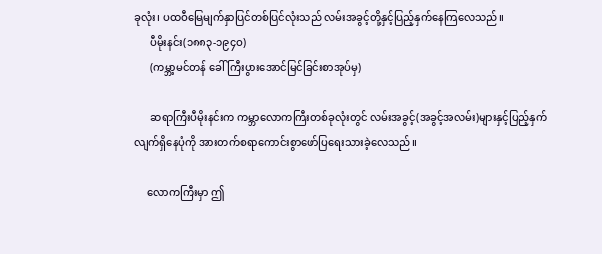ခုလုံး၊ ပထဝီမြေမျက်နှာပြင်တစ်ပြင်လုံးသည် လမ်းအခွင့်တို့နှင့်ပြည့်နှက်နေကြလေသည်။
      ပီမိုးနင်း(၁၈၈၃-၁၉၄ဝ)
      (ကမ္ဘာ့မင်တန် ခေါ် ကြီးပွားအောင်မြင်ခြင်းစာအုပ်မှ)

      ဆရာကြီးပီမိုးနင်းက ကမ္ဘာလောကကြီးတစ်ခုလုံးတွင် လမ်းအခွင့်(အခွင့်အလမ်း)များနှင့်ပြည့်နှက်လျက်ရှိနေပုံကို အားတက်စရာကောင်းစွာဖော်ပြရေးသားခဲ့လေသည်။

     လောကကြီးမှာ ဤ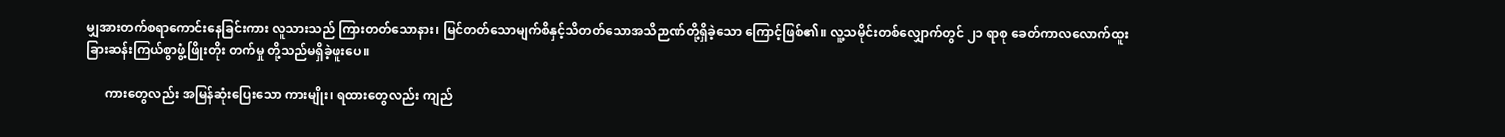မျှအားတက်စရာကောင်းနေခြင်းကား လူသားသည် ကြားတတ်သောနား၊ မြင်တတ်သောမျက်စိနှင့်သိတတ်သောအသိဉာဏ်တို့ရှိခဲ့သော ကြောင့်ဖြစ်၏။ လူ့သမိုင်းတစ်လျှောက်တွင် ၂၁ ရာစု ခေတ်ကာလလောက်ထူးခြားဆန်းကြယ်စွာဖွံ့ဖြိုးတိုး တက်မှု တို့သည်မရှိခဲ့ဖူးပေ။

      ကားတွေလည်း အမြန်ဆုံးပြေးသော ကားမျိုး၊ ရထားတွေလည်း ကျည်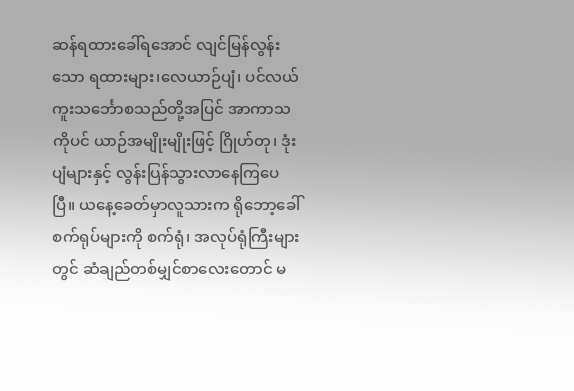ဆန်ရထားခေါ်ရအောင် လျင်မြန်လွန်းသော ရထားများ၊လေယာဉ်ပျံ၊ ပင်လယ်ကူးသင်္ဘောစသည်တို့အပြင် အာကာသကိုပင် ယာဉ်အမျိုးမျိုးဖြင့် ဂြိုဟ်တု၊ ဒုံးပျံများနှင့် လွန်းပြန်သွားလာနေကြပေပြီ။ ယနေ့ခေတ်မှာလူသားက ရိုဘော့ခေါ်စက်ရုပ်များကို စက်ရုံ၊ အလုပ်ရုံကြီးများတွင် ဆံချည်တစ်မျှင်စာလေးတောင် မ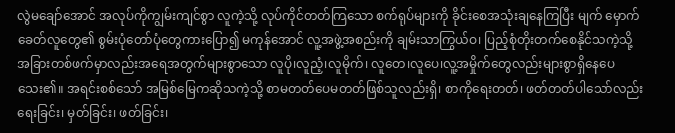လွဲမချော်အောင် အလုပ်ကိုကျွမ်းကျင်စွာ လူကဲ့သို့ လုပ်ကိုင်တတ်ကြသော စက်ရုပ်များကို ခိုင်းစေအသုံးချနေကြပြီး မျက် မှောက်ခေတ်လူတွေ၏ စွမ်းပုံတော်ပုံတွေကားပြော၍ မကုန်အောင် လူ့အဖွဲ့အစည်းကို ချမ်းသာကြွယ်ဝ၊ ပြည့်စုံတိုးတက်စေနိုင်သကဲ့သို့ အခြားတစ်ဖက်မှာလည်းအရေအတွက်များစွာသော လူပို၊လူညံ့၊လူမိုက်၊ လူတေ၊လူပေ၊လူ့အမှိုက်တွေလည်းများစွာရှိနေပေသေး၏။ အရင်းစစ်သော် အမြစ်မြေကဆိုသကဲ့သို့ စာမတတ်ပေမတတ်ဖြစ်သူလည်းရှိ၊ စာကိုရေးတတ်၊ ဖတ်တတ်ပါသော်လည်း ရေးခြင်း၊ မှတ်ခြင်း၊ ဖတ်ခြင်း၊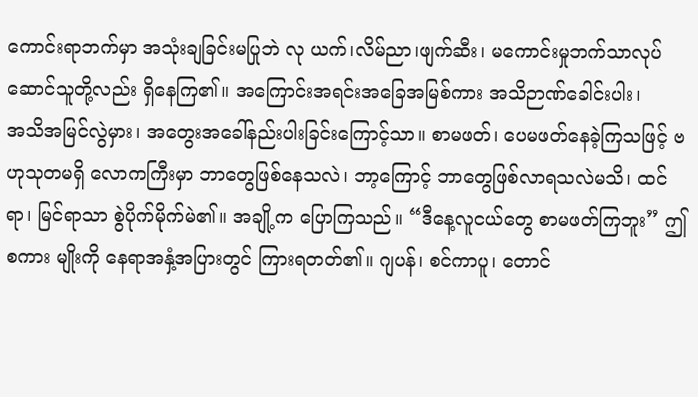ကောင်းရာဘက်မှာ အသုံးချခြင်းမပြုဘဲ လု ယက်၊လိမ်ညာ၊ဖျက်ဆီး၊ မကောင်းမှုဘက်သာလုပ်ဆောင်သူတို့လည်း ရှိနေကြ၏။ အကြောင်းအရင်းအခြေအမြစ်ကား အသိဉာဏ်ခေါင်းပါး၊
အသိအမြင်လွဲမှား၊ အတွေးအခေါ်နည်းပါးခြင်းကြောင့်သာ။ စာမဖတ်၊ ပေမဖတ်နေခဲ့ကြသဖြင့် ဗဟုသုတမရှိ လောကကြီးမှာ ဘာတွေဖြစ်နေသလဲ၊ ဘာ့ကြောင့် ဘာတွေဖြစ်လာရသလဲမသိ၊ ထင်ရာ၊ မြင်ရာသာ စွဲပိုက်မိုက်မဲ၏။ အချို့က ပြောကြသည်။ “ဒီနေ့လူငယ်တွေ စာမဖတ်ကြဘူး” ဤစကား မျိုးကို နေရာအနှံ့အပြားတွင် ကြားရတတ်၏။ ဂျပန်၊ စင်ကာပူ၊ တောင်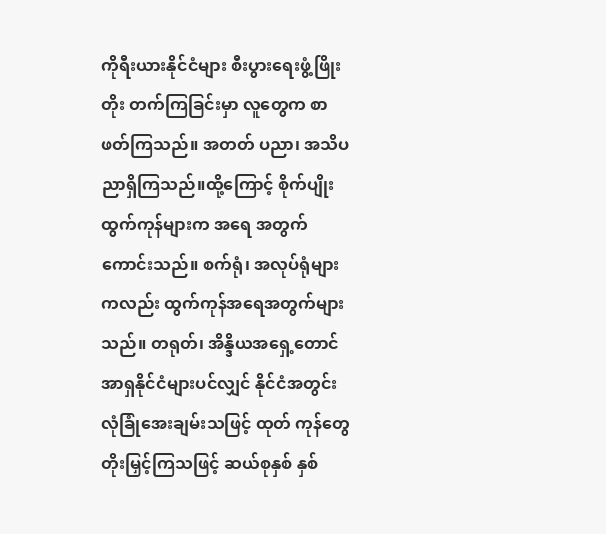ကိုရီးယားနိုင်ငံများ စီးပွားရေးဖွံ့ဖြိုးတိုး တက်ကြခြင်းမှာ လူတွေက စာဖတ်ကြသည်။ အတတ် ပညာ၊ အသိပညာရှိကြသည်။ထို့ကြောင့် စိုက်ပျိုးထွက်ကုန်များက အရေ အတွက်ကောင်းသည်။ စက်ရုံ၊ အလုပ်ရုံများကလည်း ထွက်ကုန်အရေအတွက်များ သည်။ တရုတ်၊ အိန္ဒိယအရှေ့တောင်အာရှနိုင်ငံများပင်လျှင် နိုင်ငံအတွင်း လုံခြုံအေးချမ်းသဖြင့် ထုတ် ကုန်တွေ တိုးမြှင့်ကြသဖြင့် ဆယ်စုနှစ် နှစ်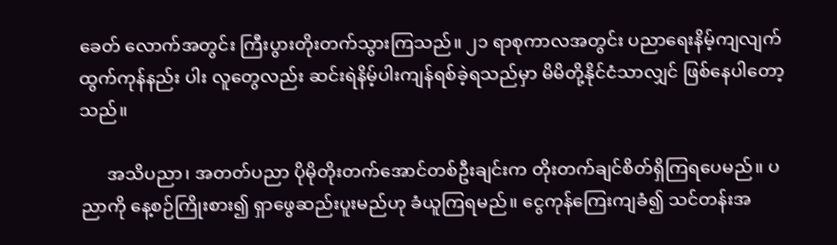ခေတ် လောက်အတွင်း ကြီးပွားတိုးတက်သွားကြသည်။ ၂၁ ရာစုကာလအတွင်း ပညာရေးနိမ့်ကျလျက် ထွက်ကုန်နည်း ပါး လူတွေလည်း ဆင်းရဲနိမ့်ပါးကျန်ရစ်ခဲ့ရသည်မှာ မိမိတို့နိုင်ငံသာလျှင် ဖြစ်နေပါတော့ သည်။

      အသိပညာ၊ အတတ်ပညာ ပိုမိုတိုးတက်အောင်တစ်ဦးချင်းက တိုးတက်ချင်စိတ်ရှိကြရပေမည်။ ပညာကို နေ့စဉ်ကြိုးစား၍ ရှာဖွေဆည်းပူးမည်ဟု ခံယူကြရမည်။ ငွေကုန်ကြေးကျခံ၍ သင်တန်းအ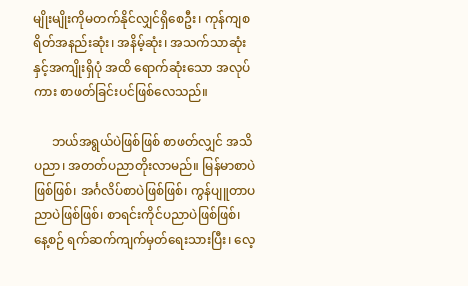မျိုးမျိုးကိုမတက်နိုင်လျှင်ရှိစေဦး၊ ကုန်ကျစရိတ်အနည်းဆုံး၊ အနိမ့်ဆုံး၊ အသက်သာဆုံးနှင့်အကျိုးရှိပုံ အထိ ရောက်ဆုံးသော အလုပ်ကား စာဖတ်ခြင်းပင်ဖြစ်လေသည်။

      ဘယ်အရွယ်ပဲဖြစ်ဖြစ် စာဖတ်လျှင် အသိ ပညာ၊ အတတ်ပညာတိုးလာမည်။ မြန်မာစာပဲဖြစ်ဖြစ်၊ အင်္ဂလိပ်စာပဲဖြစ်ဖြစ်၊ ကွန်ပျူတာပညာပဲဖြစ်ဖြစ်၊ စာရင်းကိုင်ပညာပဲဖြစ်ဖြစ်၊ နေ့စဉ် ရက်ဆက်ကျက်မှတ်ရေးသားပြီး၊ လေ့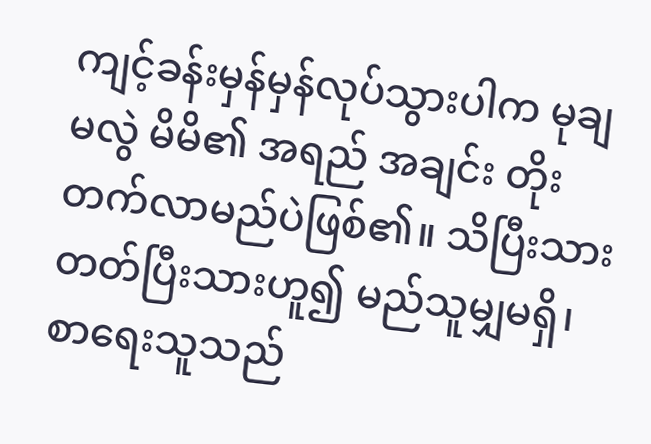ကျင့်ခန်းမှန်မှန်လုပ်သွားပါက မုချမလွဲ မိမိ၏ အရည် အချင်း တိုးတက်လာမည်ပဲဖြစ်၏။ သိပြီးသားတတ်ပြီးသားဟူ၍ မည်သူမျှမရှိ၊ စာရေးသူသည်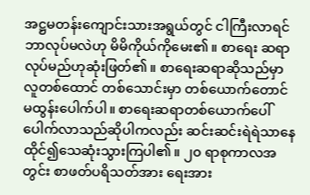အဋ္ဌမတန်းကျောင်းသားအရွယ်တွင် ငါကြီးလာရင် ဘာလုပ်မလဲဟု မိမိကိုယ်ကိုမေး၏။ စာရေး ဆရာလုပ်မည်ဟုဆုံးဖြတ်၏။ စာရေးဆရာဆိုသည်မှာ လူတစ်ထောင် တစ်သောင်းမှာ တစ်ယောက်တောင် မထွန်းပေါက်ပါ။ စာရေးဆရာတစ်ယောက်ပေါ်ပေါက်လာသည်ဆိုပါကလည်း ဆင်းဆင်းရဲရဲသာနေထိုင်၍သေဆုံးသွားကြပါ၏။ ၂၀ ရာစုကာလအတွင်း စာဖတ်ပရိသတ်အား ရေးအား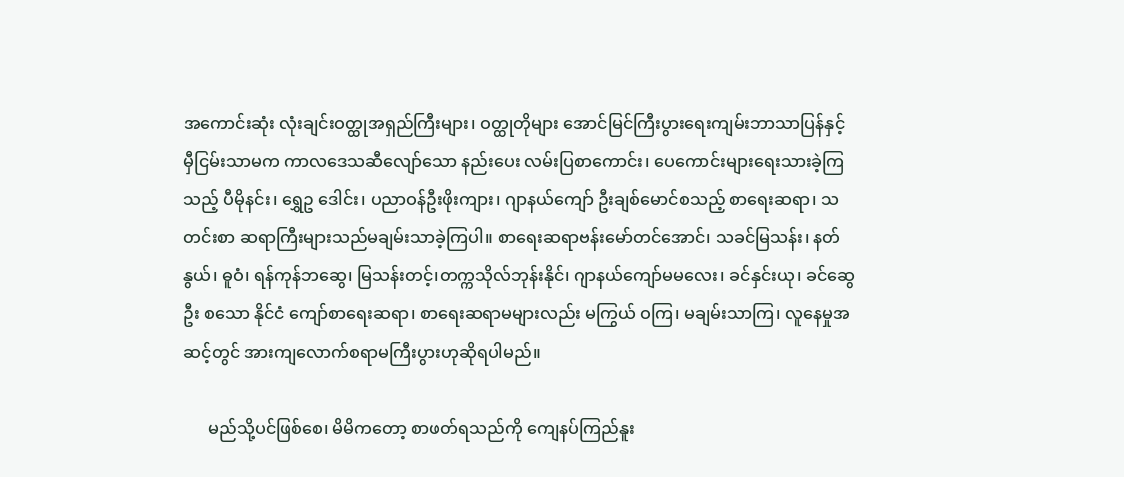အကောင်းဆုံး လုံးချင်းဝတ္ထုအရှည်ကြီးများ၊ ဝတ္ထုတိုများ အောင်မြင်ကြီးပွားရေးကျမ်းဘာသာပြန်နှင့် မှီငြမ်းသာမက ကာလဒေသဆီလျော်သော နည်းပေး လမ်းပြစာကောင်း၊ ပေကောင်းများရေးသားခဲ့ကြသည့် ပီမိုနင်း၊ ရွှေဥ ဒေါင်း၊ ပညာဝန်ဦးဖိုးကျား၊ ဂျာနယ်ကျော် ဦးချစ်မောင်စသည့် စာရေးဆရာ၊ သတင်းစာ ဆရာကြီးများသည်မချမ်းသာခဲ့ကြပါ။ စာရေးဆရာဗန်းမော်တင်အောင်၊ သခင်မြသန်း၊ နတ်နွယ်၊ ဓူဝံ၊ ရန်ကုန်ဘဆွေ၊ မြသန်းတင့်၊တက္ကသိုလ်ဘုန်းနိုင်၊ ဂျာနယ်ကျော်မမလေး၊ ခင်နှင်းယု၊ ခင်ဆွေဦး စသော နိုင်ငံ ကျော်စာရေးဆရာ၊ စာရေးဆရာမများလည်း မကြွယ် ဝကြ၊ မချမ်းသာကြ၊ လူနေမှုအဆင့်တွင် အားကျလောက်စရာမကြီးပွားဟုဆိုရပါမည်။

      မည်သို့ပင်ဖြစ်စေ၊ မိမိကတော့ စာဖတ်ရသည်ကို ကျေနပ်ကြည်နူး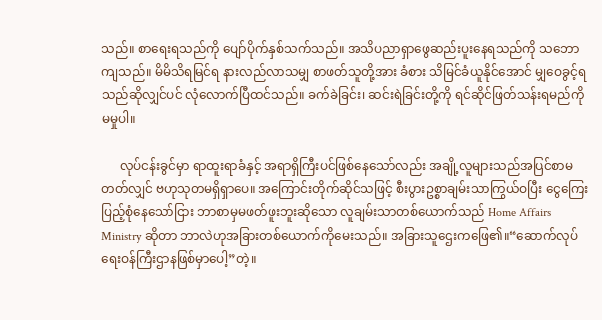သည်။ စာရေးရသည်ကို ပျော်ပိုက်နှစ်သက်သည်။ အသိပညာရှာဖွေဆည်းပူးနေရသည်ကို သဘောကျသည်။ မိမိသိရမြင်ရ နားလည်လာသမျှ စာဖတ်သူတို့အား ခံစား သိမြင်ခံယူနိုင်အောင် မျှဝေခွင့်ရသည်ဆိုလျှင်ပင် လုံလောက်ပြီထင်သည်။ ခက်ခဲခြင်း၊ ဆင်းရဲခြင်းတို့ကို ရင်ဆိုင်ဖြတ်သန်းရမည်ကိုမမှုပါ။

      လုပ်ငန်းခွင်မှာ ရာထူးရာခံနှင့် အရာရှိကြီးပင်ဖြစ်နေသော်လည်း အချို့လူများသည်အပြင်စာမတတ်လျှင် ဗဟုသုတမရှိရှာပေ။ အကြောင်းတိုက်ဆိုင်သဖြင့် စီးပွားဥစ္စာချမ်းသာကြွယ်ဝပြီး ငွေကြေး ပြည့်စုံနေသော်ငြား ဘာစာမှမဖတ်ဖူးဘူးဆိုသော လူချမ်းသာတစ်ယောက်သည် Home Affairs Ministry ဆိုတာ ဘာလဲဟုအခြားတစ်ယောက်ကိုမေးသည်။ အခြားသူဌေးကဖြေ၏။“ဆောက်လုပ်ရေးဝန်ကြီးဌာနဖြစ်မှာပေါ့”တဲ့။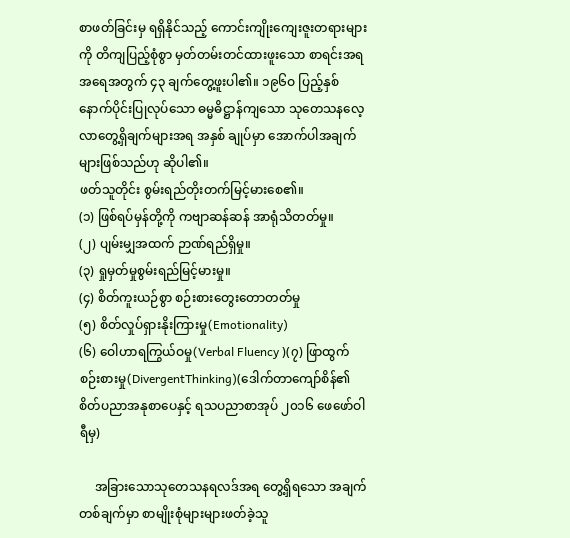စာဖတ်ခြင်းမှ ရရှိနိုင်သည့် ကောင်းကျိုးကျေးဇူးတရားများကို တိကျပြည့်စုံစွာ မှတ်တမ်းတင်ထားဖူးသော စာရင်းအရအရေအတွက် ၄၃ ချက်တွေ့ဖူးပါ၏။ ၁၉၆ဝ ပြည့်နှစ် နောက်ပိုင်းပြုလုပ်သော ဓမ္မဓိဋ္ဌာန်ကျသော သုတေသနလေ့လာတွေ့ရှိချက်များအရ အနှစ် ချုပ်မှာ အောက်ပါအချက်များဖြစ်သည်ဟု ဆိုပါ၏။
ဖတ်သူတိုင်း စွမ်းရည်တိုးတက်မြင့်မားစေ၏။
(၁) ဖြစ်ရပ်မှန်တို့ကို ကဗျာဆန်ဆန် အာရုံသိတတ်မှု။
(၂) ပျမ်းမျှအထက် ဉာဏ်ရည်ရှိမှု။
(၃) ရှုမှတ်မှုစွမ်းရည်မြင့်မားမှု။
(၄) စိတ်ကူးယဉ်စွာ စဉ်းစားတွေးတောတတ်မှု
(၅) စိတ်လှုပ်ရှားနိုးကြားမှု(Emotionality)
(၆) ဝေါဟာရကြွယ်ဝမှု(Verbal Fluency )(၇) ဖြာထွက်စဉ်းစားမှု(DivergentThinking)(ဒေါက်တာကျော်စိန်၏ စိတ်ပညာအနုစာပေနှင့် ရသပညာစာအုပ် ၂၀၁၆ ဖေဖော်ဝါရီမှ)

     အခြားသောသုတေသနရလဒ်အရ တွေ့ရှိရသော အချက်တစ်ချက်မှာ စာမျိုးစုံများများဖတ်ခဲ့သူ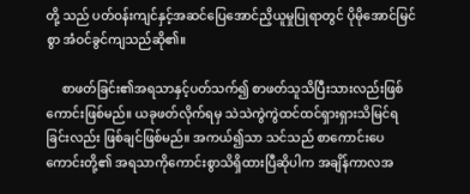တို့ သည် ပတ်ဝန်းကျင်နှင့်အဆင်ပြေအောင်ညှိယူမှုပြုရာတွင် ပိုမိုအောင်မြင်စွာ အံဝင်ခွင်ကျသည်ဆို၏။

     စာဖတ်ခြင်း၏အရသာနှင့်ပတ်သက်၍ စာဖတ်သူသိပြီးသားလည်းဖြစ်ကောင်းဖြစ်မည်။ ယခုဖတ်လိုက်ရမှ သဲသဲကွဲကွဲထင်ထင်ရှားရှားသိမြင်ရခြင်းလည်း ဖြစ်ချင်ဖြစ်မည်။ အကယ်၍သာ သင်သည် စာကောင်းပေကောင်းတို့၏ အရသာကိုကောင်းစွာသိရှိထားပြီဆိုပါက အချိန်ကာလအ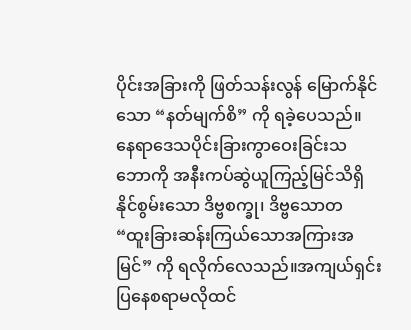ပိုင်းအခြားကို ဖြတ်သန်းလွန် မြောက်နိုင်သော “နတ်မျက်စိ” ကို ရခဲ့ပေသည်။ နေရာဒေသပိုင်းခြားကွာဝေးခြင်းသဘောကို အနီးကပ်ဆွဲယူကြည့်မြင်သိရှိနိုင်စွမ်းသော ဒိဗ္ဗစက္ခု၊ ဒိဗ္ဗသောတ
“ထူးခြားဆန်းကြယ်သောအကြားအမြင်” ကို ရလိုက်လေသည်။အကျယ်ရှင်းပြနေစရာမလိုထင်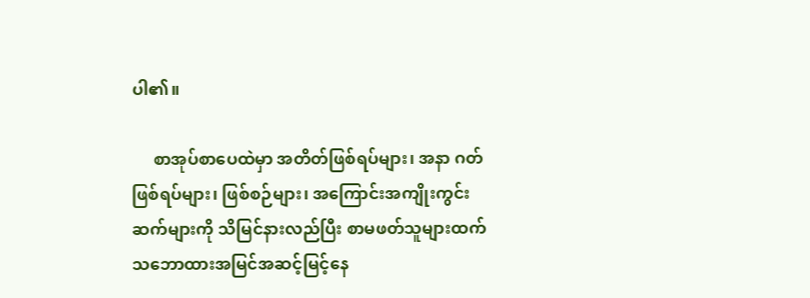ပါ၏။

     စာအုပ်စာပေထဲမှာ အတိတ်ဖြစ်ရပ်များ၊ အနာ ဂတ်ဖြစ်ရပ်များ၊ ဖြစ်စဉ်များ၊ အကြောင်းအကျိုးကွင်း ဆက်များကို သိမြင်နားလည်ပြီး စာမဖတ်သူများထက် သဘောထားအမြင်အဆင့်မြင့်နေ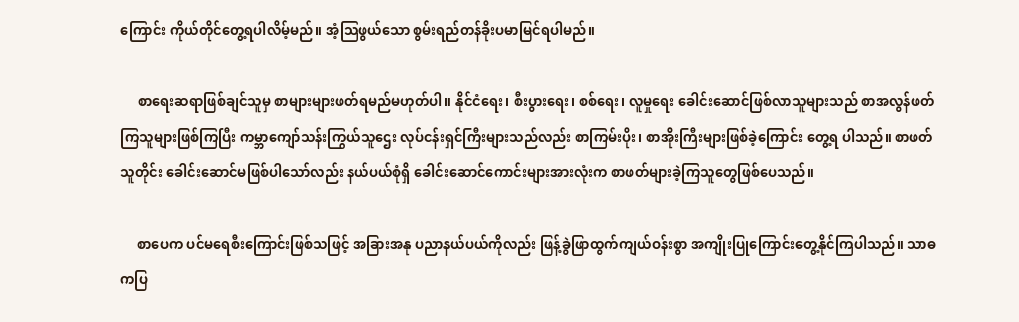ကြောင်း ကိုယ်တိုင်တွေ့ရပါလိမ့်မည်။ အံ့သြဖွယ်သော စွမ်းရည်တန်ခိုးပမာမြင်ရပါမည်။

     စာရေးဆရာဖြစ်ချင်သူမှ စာများများဖတ်ရမည်မဟုတ်ပါ။ နိုင်ငံရေး၊ စီးပွားရေး၊ စစ်ရေး၊ လူမှုရေး ခေါင်းဆောင်ဖြစ်လာသူများသည် စာအလွန်ဖတ်ကြသူများဖြစ်ကြပြီး ကမ္ဘာကျော်သန်းကြွယ်သူဌေး လုပ်ငန်းရှင်ကြီးများသည်လည်း စာကြမ်းပိုး၊ စာအိုးကြီးများဖြစ်ခဲ့ကြောင်း တွေ့ရ ပါသည်။ စာဖတ်သူတိုင်း ခေါင်းဆောင်မဖြစ်ပါသော်လည်း နယ်ပယ်စုံရှိ ခေါင်းဆောင်ကောင်းများအားလုံးက စာဖတ်များခဲ့ကြသူတွေဖြစ်ပေသည်။

     စာပေက ပင်မရေစီးကြောင်းဖြစ်သဖြင့် အခြားအနု ပညာနယ်ပယ်ကိုလည်း ဖြန့်ခွဲဖြာထွက်ကျယ်ဝန်းစွာ အကျိုးပြုကြောင်းတွေ့နိုင်ကြပါသည်။ သာဓကပြ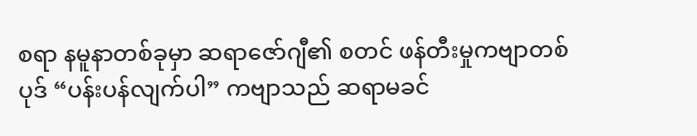စရာ နမူနာတစ်ခုမှာ ဆရာဇော်ဂျီ၏ စတင် ဖန်တီးမှုကဗျာတစ်ပုဒ် “ပန်းပန်လျက်ပါ” ကဗျာသည် ဆရာမခင်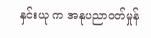နှင်းယု က အနုပညာဝတ်မှုန်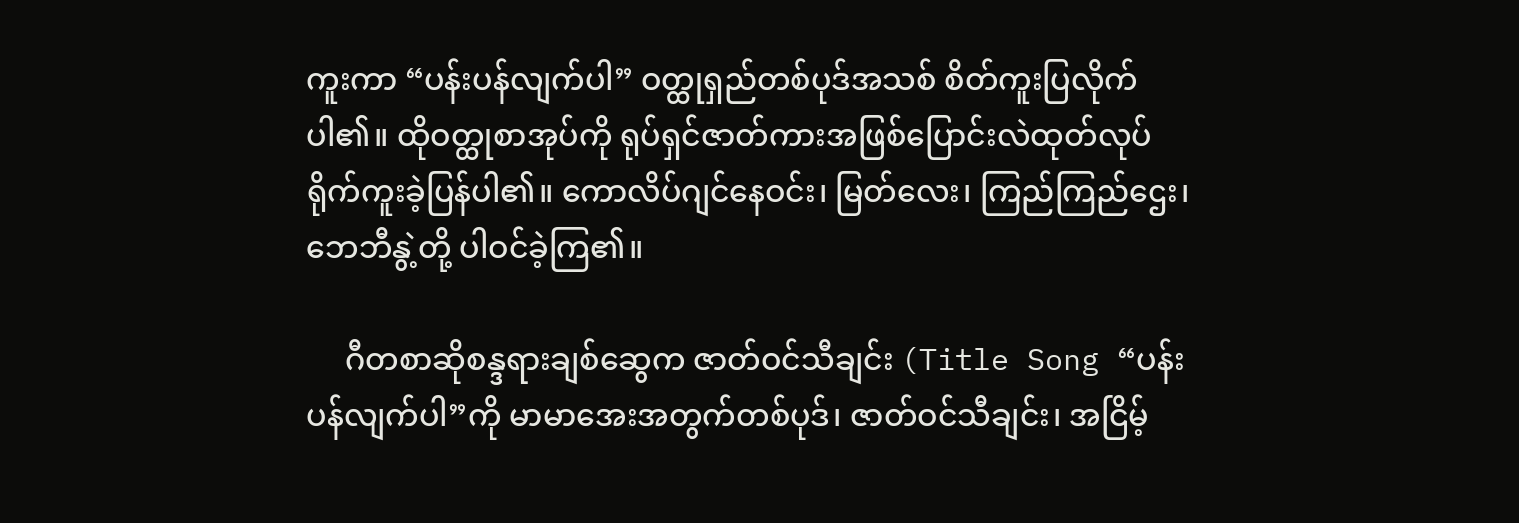ကူးကာ “ပန်းပန်လျက်ပါ” ဝတ္ထုရှည်တစ်ပုဒ်အသစ် စိတ်ကူးပြလိုက်ပါ၏။ ထိုဝတ္ထုစာအုပ်ကို ရုပ်ရှင်ဇာတ်ကားအဖြစ်ပြောင်းလဲထုတ်လုပ်ရိုက်ကူးခဲ့ပြန်ပါ၏။ ကောလိပ်ဂျင်နေဝင်း၊ မြတ်လေး၊ ကြည်ကြည်ဌေး၊ ဘေဘီနွဲ့တို့ ပါဝင်ခဲ့ကြ၏။

     ဂီတစာဆိုစန္ဒရားချစ်ဆွေက ဇာတ်ဝင်သီချင်း (Title Song “ပန်းပန်လျက်ပါ”ကို မာမာအေးအတွက်တစ်ပုဒ်၊ ဇာတ်ဝင်သီချင်း၊ အငြိမ့်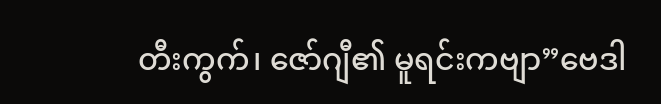တီးကွက်၊ ဇော်ဂျီ၏ မူရင်းကဗျာ”ဗေဒါ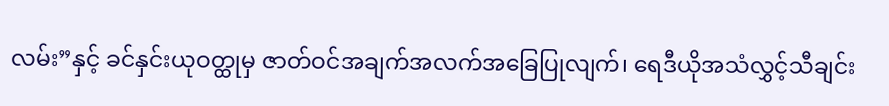လမ်း”နှင့် ခင်နှင်းယုဝတ္ထုမှ ဇာတ်ဝင်အချက်အလက်အခြေပြုလျက်၊ ရေဒီယိုအသံလွှင့်သီချင်း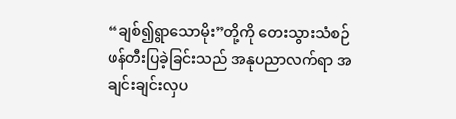“ချစ်၍ရွာသောမိုး”တို့ကို တေးသွားသံစဉ်ဖန်တီးပြခဲ့ခြင်းသည် အနုပညာလက်ရာ အချင်းချင်းလှပ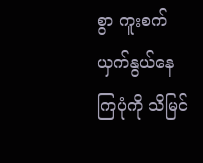စွာ ကူးစက်ယှက်နွယ်နေကြပုံကို သိမြင်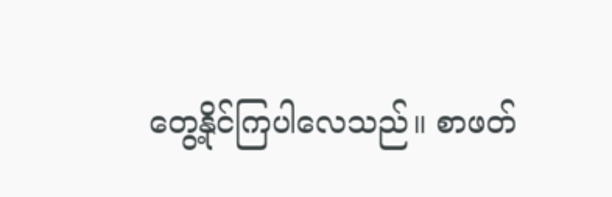တွေ့နိုင်ကြပါလေသည်။ စာဖတ်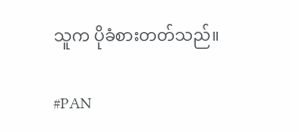သူက ပိုခံစားတတ်သည်။

#PAN